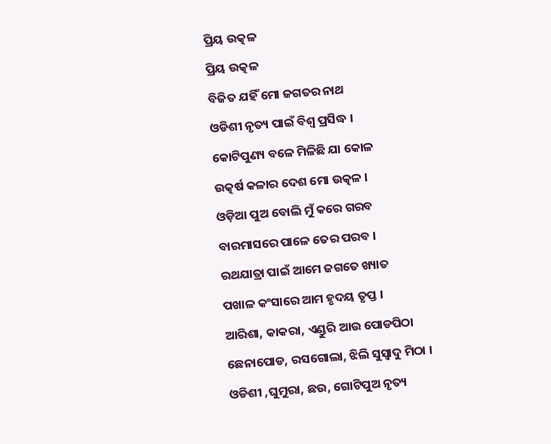ପ୍ରିୟ ଉତ୍କଳ
ପ୍ରିୟ ଉତ୍କଳ
ବିଜିତ ଯହିଁ ମୋ ଜଗତର ନାଥ
ଓଡିଶୀ ନୃତ୍ୟ ପାଇଁ ବିଶ୍ଵ ପ୍ରସିଦ୍ଧ ।
କୋଟିପୁଣ୍ୟ ବଳେ ମିଳିଛି ଯା କୋଳ
ଉତ୍କର୍ଷ କଳାର ଦେଶ ମୋ ଉତ୍କଳ ।
ଓଡ଼ିଆ ପୁଅ ବୋଲି ମୁଁ କରେ ଗରବ
ବାରମାସରେ ପାଳେ ତେର ପରବ ।
ରଥଯାତ୍ରା ପାଇଁ ଆମେ ଜଗତେ ଖ୍ୟାତ
ପଖାଳ କଂସାରେ ଆମ ହୃଦୟ ତୃପ୍ତ ।
ଆରିଶା, କାକରା, ଏଣ୍ଡୁରି ଆଉ ପୋଡପିଠା
ଛେନାପୋଡ, ରସଗୋଲା, ଝିଲି ସୁସ୍ୱାଦୁ ମିଠା ।
ଓଡିଶୀ ,ଘୁମୁରା, ଛଉ, ଗୋଟିପୁଅ ନୃତ୍ୟ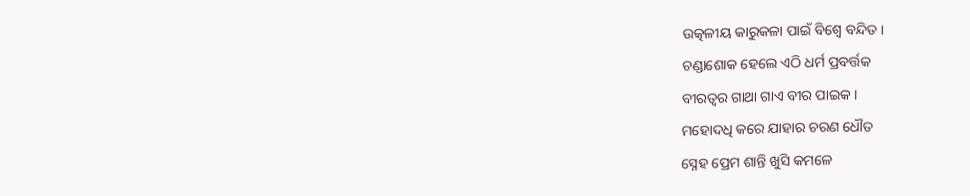ଉତ୍କଳୀୟ କାରୁକଳା ପାଇଁ ବିଶ୍ୱେ ବନ୍ଦିତ ।
ଚଣ୍ଡାଶୋକ ହେଲେ ଏଠି ଧର୍ମ ପ୍ରବର୍ତ୍ତକ
ବୀରତ୍ୱର ଗାଥା ଗାଏ ବୀର ପାଇକ ।
ମହୋଦଧି କରେ ଯାହାର ଚରଣ ଧୌତ
ସ୍ନେହ ପ୍ରେମ ଶାନ୍ତି ଖୁସି କମଳେ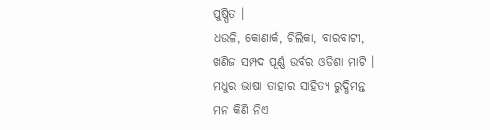ପୁଷ୍ପିତ ।
ଧଉଳି, କୋଣାର୍କ, ଚିଲିକା, ବାରବାଟୀ,
ଖଣିଜ ସମ୍ପଦ ପୂର୍ଣ୍ଣ ଉର୍ବର ଓଡିଶା ମାଟି ।
ମଧୁର ଭାଷା ତାହାର ସାହିତ୍ୟ ରୁଦ୍ଧିମନ୍ତ
ମନ କିଣି ନିଏ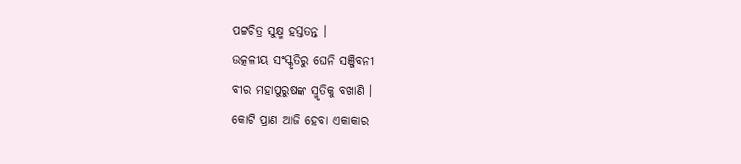ପଟ୍ଟଚିତ୍ର ସୁକ୍ଷ୍ମ ହସ୍ତତନ୍ତ ।
ଉତ୍କଳୀୟ ସଂସ୍କୃତିରୁ ଘେନି ସଞ୍ଜିବନୀ
ବୀର ମହାପୁରୁଷଙ୍କ ସ୍ମୃତିକୁ ବଖାଣି ।
କୋଟି ପ୍ରାଣ ଆଜି ହେବା ଏକାକାର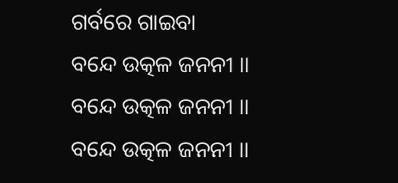ଗର୍ବରେ ଗାଇବା
ବନ୍ଦେ ଉତ୍କଳ ଜନନୀ ।।
ବନ୍ଦେ ଉତ୍କଳ ଜନନୀ ।।
ବନ୍ଦେ ଉତ୍କଳ ଜନନୀ ।।